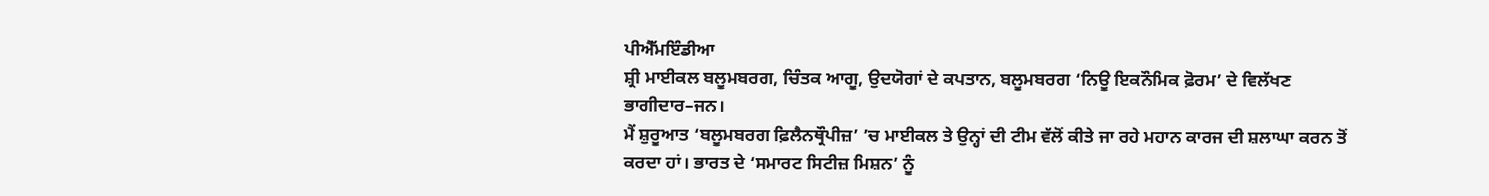ਪੀਐੱਮਇੰਡੀਆ
ਸ਼੍ਰੀ ਮਾਈਕਲ ਬਲੂਮਬਰਗ, ਚਿੰਤਕ ਆਗੂ, ਉਦਯੋਗਾਂ ਦੇ ਕਪਤਾਨ, ਬਲੂਮਬਰਗ ‘ਨਿਊ ਇਕਨੌਮਿਕ ਫ਼ੋਰਮ’ ਦੇ ਵਿਲੱਖਣ ਭਾਗੀਦਾਰ–ਜਨ।
ਮੈਂ ਸ਼ੁਰੂਆਤ ‘ਬਲੂਮਬਰਗ ਫ਼ਿਲੈਨਥ੍ਰੌਪੀਜ਼’ ’ਚ ਮਾਈਕਲ ਤੇ ਉਨ੍ਹਾਂ ਦੀ ਟੀਮ ਵੱਲੋਂ ਕੀਤੇ ਜਾ ਰਹੇ ਮਹਾਨ ਕਾਰਜ ਦੀ ਸ਼ਲਾਘਾ ਕਰਨ ਤੋਂ ਕਰਦਾ ਹਾਂ। ਭਾਰਤ ਦੇ ‘ਸਮਾਰਟ ਸਿਟੀਜ਼ ਮਿਸ਼ਨ’ ਨੂੰ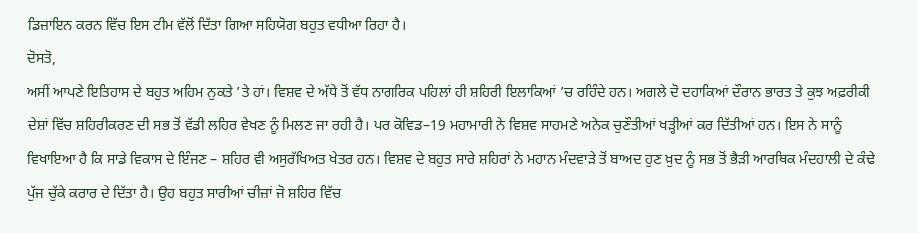ਡਿਜ਼ਾਇਨ ਕਰਨ ਵਿੱਚ ਇਸ ਟੀਮ ਵੱਲੋਂ ਦਿੱਤਾ ਗਿਆ ਸਹਿਯੋਗ ਬਹੁਤ ਵਧੀਆ ਰਿਹਾ ਹੈ।
ਦੋਸਤੋ,
ਅਸੀਂ ਆਪਣੇ ਇਤਿਹਾਸ ਦੇ ਬਹੁਤ ਅਹਿਮ ਨੁਕਤੇ ’ਤੇ ਹਾਂ। ਵਿਸ਼ਵ ਦੇ ਅੱਧੇ ਤੋਂ ਵੱਧ ਨਾਗਰਿਕ ਪਹਿਲਾਂ ਹੀ ਸ਼ਹਿਰੀ ਇਲਾਕਿਆਂ ’ਚ ਰਹਿੰਦੇ ਹਨ। ਅਗਲੇ ਦੋ ਦਹਾਕਿਆਂ ਦੌਰਾਨ ਭਾਰਤ ਤੇ ਕੁਝ ਅਫ਼ਰੀਕੀ ਦੇਸ਼ਾਂ ਵਿੱਚ ਸ਼ਹਿਰੀਕਰਣ ਦੀ ਸਭ ਤੋਂ ਵੱਡੀ ਲਹਿਰ ਵੇਖਣ ਨੂੰ ਮਿਲਣ ਜਾ ਰਹੀ ਹੈ। ਪਰ ਕੋਵਿਡ–19 ਮਹਾਮਾਰੀ ਨੇ ਵਿਸ਼ਵ ਸਾਹਮਣੇ ਅਨੇਕ ਚੁਣੌਤੀਆਂ ਖੜ੍ਹੀਆਂ ਕਰ ਦਿੱਤੀਆਂ ਹਨ। ਇਸ ਨੇ ਸਾਨੂੰ ਵਿਖਾਇਆ ਹੈ ਕਿ ਸਾਡੇ ਵਿਕਾਸ ਦੇ ਇੰਜਣ – ਸ਼ਹਿਰ ਵੀ ਅਸੁਰੱਖਿਅਤ ਖੇਤਰ ਹਨ। ਵਿਸ਼ਵ ਦੇ ਬਹੁਤ ਸਾਰੇ ਸ਼ਹਿਰਾਂ ਨੇ ਮਹਾਨ ਮੰਦਵਾੜੇ ਤੋਂ ਬਾਅਦ ਹੁਣ ਖ਼ੁਦ ਨੂੰ ਸਭ ਤੋਂ ਭੈੜੀ ਆਰਥਿਕ ਮੰਦਹਾਲੀ ਦੇ ਕੰਢੇ ਪੁੱਜ ਚੁੱਕੇ ਕਰਾਰ ਦੇ ਦਿੱਤਾ ਹੈ। ਉਹ ਬਹੁਤ ਸਾਰੀਆਂ ਚੀਜ਼ਾਂ ਜੋ ਸ਼ਹਿਰ ਵਿੱਚ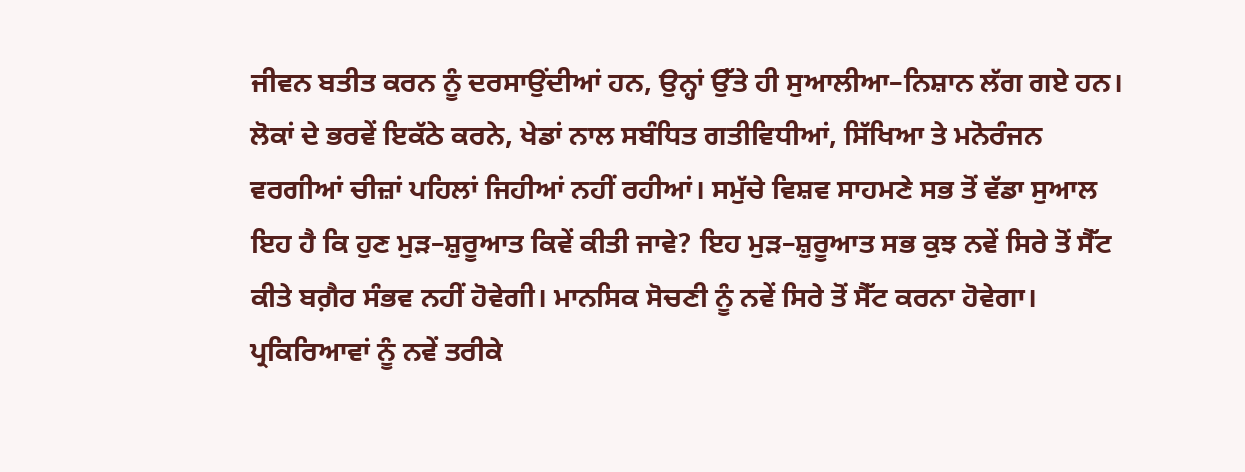ਜੀਵਨ ਬਤੀਤ ਕਰਨ ਨੂੰ ਦਰਸਾਉਂਦੀਆਂ ਹਨ, ਉਨ੍ਹਾਂ ਉੱਤੇ ਹੀ ਸੁਆਲੀਆ–ਨਿਸ਼ਾਨ ਲੱਗ ਗਏ ਹਨ। ਲੋਕਾਂ ਦੇ ਭਰਵੇਂ ਇਕੱਠੇ ਕਰਨੇ, ਖੇਡਾਂ ਨਾਲ ਸਬੰਧਿਤ ਗਤੀਵਿਧੀਆਂ, ਸਿੱਖਿਆ ਤੇ ਮਨੋਰੰਜਨ ਵਰਗੀਆਂ ਚੀਜ਼ਾਂ ਪਹਿਲਾਂ ਜਿਹੀਆਂ ਨਹੀਂ ਰਹੀਆਂ। ਸਮੁੱਚੇ ਵਿਸ਼ਵ ਸਾਹਮਣੇ ਸਭ ਤੋਂ ਵੱਡਾ ਸੁਆਲ ਇਹ ਹੈ ਕਿ ਹੁਣ ਮੁੜ–ਸ਼ੁਰੂਆਤ ਕਿਵੇਂ ਕੀਤੀ ਜਾਵੇ? ਇਹ ਮੁੜ–ਸ਼ੁਰੂਆਤ ਸਭ ਕੁਝ ਨਵੇਂ ਸਿਰੇ ਤੋਂ ਸੈੱਟ ਕੀਤੇ ਬਗ਼ੈਰ ਸੰਭਵ ਨਹੀਂ ਹੋਵੇਗੀ। ਮਾਨਸਿਕ ਸੋਚਣੀ ਨੂੰ ਨਵੇਂ ਸਿਰੇ ਤੋਂ ਸੈੱਟ ਕਰਨਾ ਹੋਵੇਗਾ। ਪ੍ਰਕਿਰਿਆਵਾਂ ਨੂੰ ਨਵੇਂ ਤਰੀਕੇ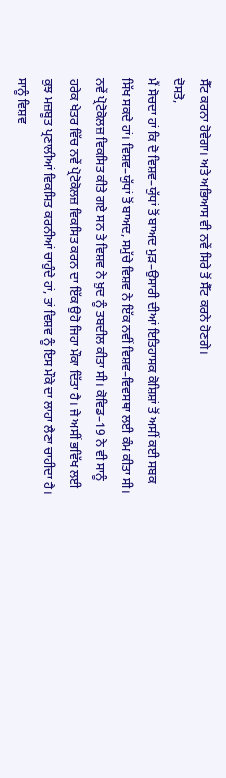ਸੈੱਟ ਕਰਨਾ ਹੋਵੇਗਾ। ਅਤੇ ਅਭਿਆਸ ਵੀ ਨਵੇਂ ਸਿਰੇ ਤੋਂ ਸੈੱਟ ਕਰਨੇ ਹੋਣਗੇ।
ਦੋਸਤੋ,
ਮੈਂ ਸੋਚਦਾ ਹਾਂ ਕਿ ਦੋ ਵਿਸ਼ਵ–ਯੁੱਧਾਂ ਤੋਂ ਬਾਅਦ ਮੁੜ–ਉਸਾਰੀ ਦੀਆਂ ਇਤਿਹਾਸਕ ਕੋਸ਼ਿਸ਼ਾਂ ਤੋਂ ਅਸੀਂ ਕਈ ਸਬਕ ਸਿੱਖ ਸਕਦੇ ਹਾਂ। ਵਿਸ਼ਵ–ਯੁੱਧਾਂ ਤੋਂ ਬਾਅਦ, ਸਮੁੱਚੇ ਵਿਸ਼ਵ ਨੇ ਇੱਕ ਨਵੀਂ ਵਿਸ਼ਵ–ਵਿਵਸਥਾ ਲਈ ਕੰਮ ਕੀਤਾ ਸੀ। ਨਵੇਂ ਪ੍ਰੋਟੋਕੋਲਜ਼ ਵਿਕਸਿਤ ਕੀਤੇ ਗਏ ਸਨ ਤੇ ਵਿਸ਼ਵ ਨੇ ਖ਼ੁਦ ਨੂੰ ਤਬਦੀਲ ਕੀਤਾ ਸੀ। ਕੋਵਿਡ–19 ਨੇ ਵੀ ਸਾਨੂੰ ਹਰੇਕ ਖੇਤਰ ਵਿੱਚ ਨਵੇਂ ਪ੍ਰੋਟੋਕੋਲਜ਼ ਵਿਕਸਿਤ ਕਰਨ ਦਾ ਇੱਕ ਉਹੋ ਜਿਹਾ ਮੌਕਾ ਦਿੱਤਾ ਹੈ। ਜੇ ਅਸੀਂ ਭਵਿੱਖ ਲਈ ਕੁਝ ਮਜ਼ਬੂਤ ਪ੍ਰਣਾਲੀਆਂ ਵਿਕਸਿਤ ਕਰਨੀਆਂ ਚਾਹੁੰਦੇ ਹਾਂ, ਤਾਂ ਵਿਸ਼ਵ ਨੂੰ ਇਸ ਮੌਕੇ ਦਾ ਲਾਹਾ ਲੈਣਾ ਚਾਹੀਦਾ ਹੈ। ਸਾਨੂੰ ਵਿਸ਼ਵ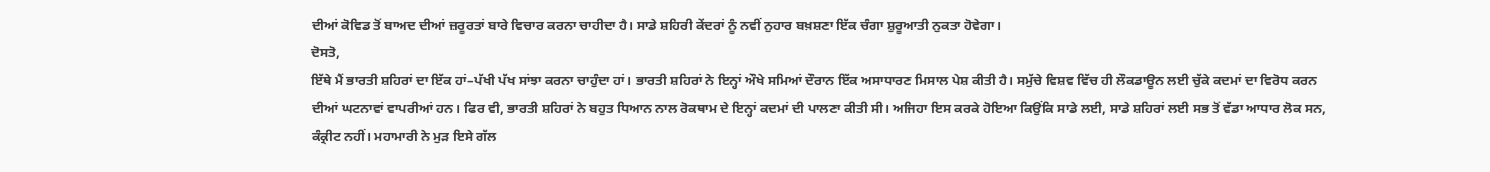ਦੀਆਂ ਕੋਵਿਡ ਤੋਂ ਬਾਅਦ ਦੀਆਂ ਜ਼ਰੂਰਤਾਂ ਬਾਰੇ ਵਿਚਾਰ ਕਰਨਾ ਚਾਹੀਦਾ ਹੈ। ਸਾਡੇ ਸ਼ਹਿਰੀ ਕੇਂਦਰਾਂ ਨੂੰ ਨਵੀਂ ਨੁਹਾਰ ਬਖ਼ਸ਼ਣਾ ਇੱਕ ਚੰਗਾ ਸ਼ੁਰੂਆਤੀ ਨੁਕਤਾ ਹੋਵੇਗਾ।
ਦੋਸਤੋ,
ਇੱਥੇ ਮੈਂ ਭਾਰਤੀ ਸ਼ਹਿਰਾਂ ਦਾ ਇੱਕ ਹਾਂ–ਪੱਖੀ ਪੱਖ ਸਾਂਝਾ ਕਰਨਾ ਚਾਹੁੰਦਾ ਹਾਂ। ਭਾਰਤੀ ਸ਼ਹਿਰਾਂ ਨੇ ਇਨ੍ਹਾਂ ਔਖੇ ਸਮਿਆਂ ਦੌਰਾਨ ਇੱਕ ਅਸਾਧਾਰਣ ਮਿਸਾਲ ਪੇਸ਼ ਕੀਤੀ ਹੈ। ਸਮੁੱਚੇ ਵਿਸ਼ਵ ਵਿੱਚ ਹੀ ਲੌਕਡਾਊਨ ਲਈ ਚੁੱਕੇ ਕਦਮਾਂ ਦਾ ਵਿਰੋਧ ਕਰਨ ਦੀਆਂ ਘਟਨਾਵਾਂ ਵਾਪਰੀਆਂ ਹਨ। ਫਿਰ ਵੀ, ਭਾਰਤੀ ਸ਼ਹਿਰਾਂ ਨੇ ਬਹੁਤ ਧਿਆਨ ਨਾਲ ਰੋਕਥਾਮ ਦੇ ਇਨ੍ਹਾਂ ਕਦਮਾਂ ਦੀ ਪਾਲਣਾ ਕੀਤੀ ਸੀ। ਅਜਿਹਾ ਇਸ ਕਰਕੇ ਹੋਇਆ ਕਿਉਂਕਿ ਸਾਡੇ ਲਈ, ਸਾਡੇ ਸ਼ਹਿਰਾਂ ਲਈ ਸਭ ਤੋਂ ਵੱਡਾ ਆਧਾਰ ਲੋਕ ਸਨ, ਕੰਕ੍ਰੀਟ ਨਹੀਂ। ਮਹਾਮਾਰੀ ਨੇ ਮੁੜ ਇਸੇ ਗੱਲ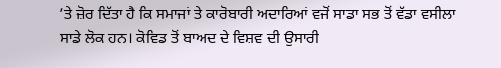’ਤੇ ਜ਼ੋਰ ਦਿੱਤਾ ਹੈ ਕਿ ਸਮਾਜਾਂ ਤੇ ਕਾਰੋਬਾਰੀ ਅਦਾਰਿਆਂ ਵਜੋਂ ਸਾਡਾ ਸਭ ਤੋਂ ਵੱਡਾ ਵਸੀਲਾ ਸਾਡੇ ਲੋਕ ਹਨ। ਕੋਵਿਡ ਤੋਂ ਬਾਅਦ ਦੇ ਵਿਸ਼ਵ ਦੀ ਉਸਾਰੀ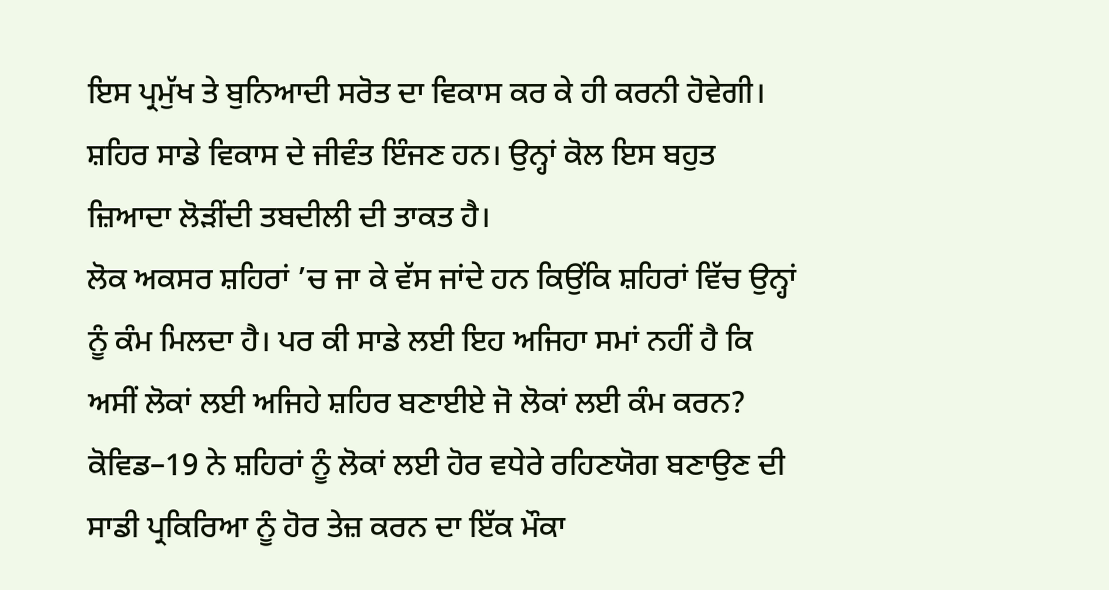ਇਸ ਪ੍ਰਮੁੱਖ ਤੇ ਬੁਨਿਆਦੀ ਸਰੋਤ ਦਾ ਵਿਕਾਸ ਕਰ ਕੇ ਹੀ ਕਰਨੀ ਹੋਵੇਗੀ। ਸ਼ਹਿਰ ਸਾਡੇ ਵਿਕਾਸ ਦੇ ਜੀਵੰਤ ਇੰਜਣ ਹਨ। ਉਨ੍ਹਾਂ ਕੋਲ ਇਸ ਬਹੁਤ ਜ਼ਿਆਦਾ ਲੋੜੀਂਦੀ ਤਬਦੀਲੀ ਦੀ ਤਾਕਤ ਹੈ।
ਲੋਕ ਅਕਸਰ ਸ਼ਹਿਰਾਂ ’ਚ ਜਾ ਕੇ ਵੱਸ ਜਾਂਦੇ ਹਨ ਕਿਉਂਕਿ ਸ਼ਹਿਰਾਂ ਵਿੱਚ ਉਨ੍ਹਾਂ ਨੂੰ ਕੰਮ ਮਿਲਦਾ ਹੈ। ਪਰ ਕੀ ਸਾਡੇ ਲਈ ਇਹ ਅਜਿਹਾ ਸਮਾਂ ਨਹੀਂ ਹੈ ਕਿ ਅਸੀਂ ਲੋਕਾਂ ਲਈ ਅਜਿਹੇ ਸ਼ਹਿਰ ਬਣਾਈਏ ਜੋ ਲੋਕਾਂ ਲਈ ਕੰਮ ਕਰਨ? ਕੋਵਿਡ–19 ਨੇ ਸ਼ਹਿਰਾਂ ਨੂੰ ਲੋਕਾਂ ਲਈ ਹੋਰ ਵਧੇਰੇ ਰਹਿਣਯੋਗ ਬਣਾਉਣ ਦੀ ਸਾਡੀ ਪ੍ਰਕਿਰਿਆ ਨੂੰ ਹੋਰ ਤੇਜ਼ ਕਰਨ ਦਾ ਇੱਕ ਮੌਕਾ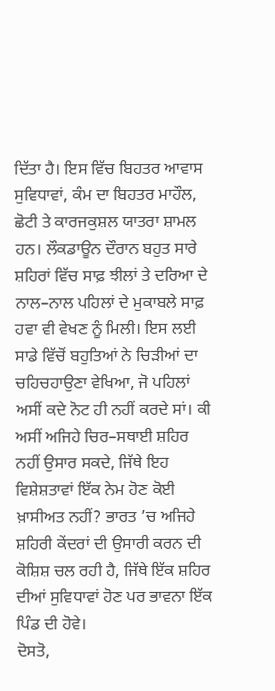ਦਿੱਤਾ ਹੈ। ਇਸ ਵਿੱਚ ਬਿਹਤਰ ਆਵਾਸ ਸੁਵਿਧਾਵਾਂ, ਕੰਮ ਦਾ ਬਿਹਤਰ ਮਾਹੌਲ, ਛੋਟੀ ਤੇ ਕਾਰਜਕੁਸ਼ਲ ਯਾਤਰਾ ਸ਼ਾਮਲ ਹਨ। ਲੌਕਡਾਊਨ ਦੌਰਾਨ ਬਹੁਤ ਸਾਰੇ ਸ਼ਹਿਰਾਂ ਵਿੱਚ ਸਾਫ਼ ਝੀਲਾਂ ਤੇ ਦਰਿਆ ਦੇ ਨਾਲ–ਨਾਲ ਪਹਿਲਾਂ ਦੇ ਮੁਕਾਬਲੇ ਸਾਫ਼ ਹਵਾ ਵੀ ਵੇਖਣ ਨੂੰ ਮਿਲੀ। ਇਸ ਲਈ ਸਾਡੇ ਵਿੱਚੋਂ ਬਹੁਤਿਆਂ ਨੇ ਚਿੜੀਆਂ ਦਾ ਚਹਿਚਹਾਉਣਾ ਵੇਖਿਆ, ਜੋ ਪਹਿਲਾਂ ਅਸੀਂ ਕਦੇ ਨੋਟ ਹੀ ਨਹੀਂ ਕਰਦੇ ਸਾਂ। ਕੀ ਅਸੀਂ ਅਜਿਹੇ ਚਿਰ–ਸਥਾਈ ਸ਼ਹਿਰ ਨਹੀਂ ਉਸਾਰ ਸਕਦੇ, ਜਿੱਥੇ ਇਹ ਵਿਸ਼ੇਸ਼ਤਾਵਾਂ ਇੱਕ ਨੇਮ ਹੋਣ ਕੋਈ ਖ਼ਾਸੀਅਤ ਨਹੀਂ? ਭਾਰਤ ’ਚ ਅਜਿਹੇ ਸ਼ਹਿਰੀ ਕੇਂਦਰਾਂ ਦੀ ਉਸਾਰੀ ਕਰਨ ਦੀ ਕੋਸ਼ਿਸ਼ ਚਲ ਰਹੀ ਹੈ, ਜਿੱਥੇ ਇੱਕ ਸ਼ਹਿਰ ਦੀਆਂ ਸੁਵਿਧਾਵਾਂ ਹੋਣ ਪਰ ਭਾਵਨਾ ਇੱਕ ਪਿੰਡ ਦੀ ਹੋਵੇ।
ਦੋਸਤੋ,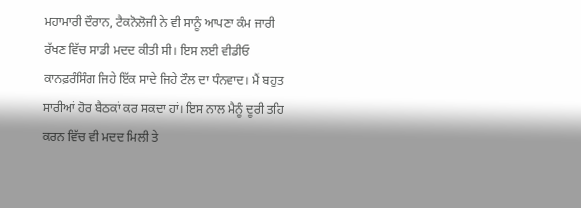ਮਹਾਮਾਰੀ ਦੌਰਾਨ, ਟੈਕਨੋਲੋਜੀ ਨੇ ਵੀ ਸਾਨੂੰ ਆਪਣਾ ਕੰਮ ਜਾਰੀ ਰੱਖਣ ਵਿੱਚ ਸਾਡੀ ਮਦਦ ਕੀਤੀ ਸੀ। ਇਸ ਲਈ ਵੀਡੀਓ ਕਾਨਫ਼ਰੰਸਿੰਗ ਜਿਹੇ ਇੱਕ ਸਾਦੇ ਜਿਹੇ ਟੌਲ ਦਾ ਧੰਨਵਾਦ। ਮੈਂ ਬਹੁਤ ਸਾਰੀਆਂ ਹੋਰ ਬੈਠਕਾਂ ਕਰ ਸਕਦਾ ਹਾਂ। ਇਸ ਨਾਲ ਮੈਨੂੰ ਦੂਰੀ ਤਹਿ ਕਰਨ ਵਿੱਚ ਵੀ ਮਦਦ ਮਿਲੀ ਤੇ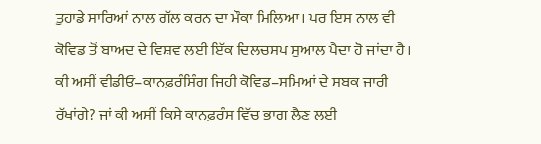ਤੁਹਾਡੇ ਸਾਰਿਆਂ ਨਾਲ ਗੱਲ ਕਰਨ ਦਾ ਮੌਕਾ ਮਿਲਿਆ। ਪਰ ਇਸ ਨਾਲ ਵੀ ਕੋਵਿਡ ਤੋਂ ਬਾਅਦ ਦੇ ਵਿਸ਼ਵ ਲਈ ਇੱਕ ਦਿਲਚਸਪ ਸੁਆਲ ਪੈਦਾ ਹੋ ਜਾਂਦਾ ਹੈ। ਕੀ ਅਸੀਂ ਵੀਡੀਓ–ਕਾਨਫ਼ਰੰਸਿੰਗ ਜਿਹੀ ਕੋਵਿਡ–ਸਮਿਆਂ ਦੇ ਸਬਕ ਜਾਰੀ ਰੱਖਾਂਗੇ? ਜਾਂ ਕੀ ਅਸੀਂ ਕਿਸੇ ਕਾਨਫ਼ਰੰਸ ਵਿੱਚ ਭਾਗ ਲੈਣ ਲਈ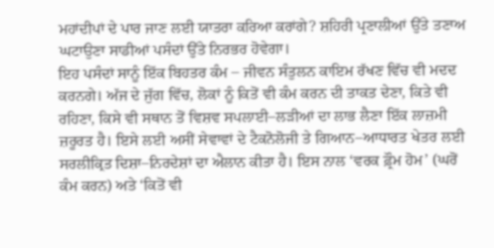ਮਹਾਂਦੀਪਾਂ ਦੇ ਪਾਰ ਜਾਣ ਲਈ ਯਾਤਰਾ ਕਰਿਆ ਕਰਾਂਗੇ? ਸ਼ਹਿਰੀ ਪ੍ਰਣਾਲੀਆਂ ਉੱਤੇ ਤਣਾਅ ਘਟਾਉਣਾ ਸਾਡੀਆਂ ਪਸੰਦਾਂ ਉੱਤੇ ਨਿਰਭਰ ਹੋਵੇਗਾ।
ਇਹ ਪਸੰਦਾਂ ਸਾਨੂੰ ਇੱਕ ਬਿਹਤਰ ਕੰਮ – ਜੀਵਨ ਸੰਤੁਲਨ ਕਾਇਮ ਰੱਖਣ ਵਿੱਚ ਵੀ ਮਦਦ ਕਰਨਗੇ। ਅੱਜ ਦੇ ਜੁੱਗ ਵਿੱਚ, ਲੋਕਾਂ ਨੂੰ ਕਿਤੋਂ ਵੀ ਕੰਮ ਕਰਨ ਦੀ ਤਾਕਤ ਦੇਣਾ, ਕਿਤੇ ਵੀ ਰਹਿਣਾ, ਕਿਸੇ ਵੀ ਸਥਾਨ ਤੋਂ ਵਿਸ਼ਵ ਸਪਲਾਈ–ਲੜੀਆਂ ਦਾ ਲਾਭ ਲੈਣਾ ਇੱਕ ਲਾਜ਼ਮੀ ਜ਼ਰੂਰਤ ਹੈ। ਇਸੇ ਲਈ ਅਸੀਂ ਸੇਵਾਵਾਂ ਦੇ ਟੈਕਨੋਲੋਜੀ ਤੇ ਗਿਆਨ–ਆਧਾਰਤ ਖੇਤਰ ਲਈ ਸਰਲੀਕ੍ਰਿਤ ਦਿਸ਼ਾ–ਨਿਰਦੇਸ਼ਾਂ ਦਾ ਐਲਾਨ ਕੀਤਾ ਹੈ। ਇਸ ਨਾਲ ‘ਵਰਕ ਫ਼੍ਰੌਮ ਹੋਮ’ (ਘਰੋਂ ਕੰਮ ਕਰਨ) ਅਤੇ ‘ਕਿਤੋਂ ਵੀ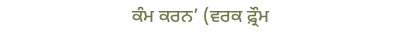ਕੰਮ ਕਰਨ’ (ਵਰਕ ਫ਼੍ਰੌਮ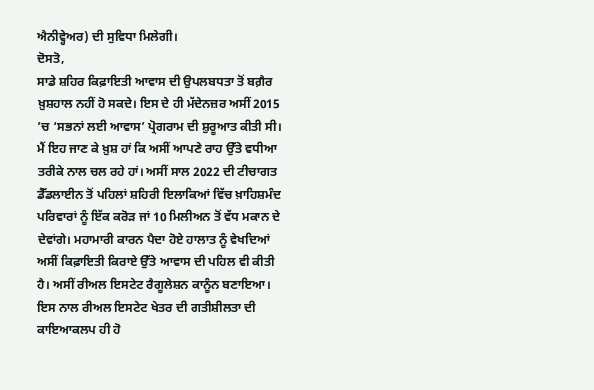ਐਨੀਵ੍ਹੇਅਰ) ਦੀ ਸੁਵਿਧਾ ਮਿਲੇਗੀ।
ਦੋਸਤੋ,
ਸਾਡੇ ਸ਼ਹਿਰ ਕਿਫ਼ਾਇਤੀ ਆਵਾਸ ਦੀ ਉਪਲਬਧਤਾ ਤੋਂ ਬਗ਼ੈਰ ਖ਼ੁਸ਼ਹਾਲ ਨਹੀਂ ਹੋ ਸਕਦੇ। ਇਸ ਦੇ ਹੀ ਮੱਦੇਨਜ਼ਰ ਅਸੀਂ 2015 ’ਚ ‘ਸਭਨਾਂ ਲਈ ਆਵਾਸ’ ਪ੍ਰੋਗਰਾਮ ਦੀ ਸ਼ੁਰੂਆਤ ਕੀਤੀ ਸੀ। ਮੈਂ ਇਹ ਜਾਣ ਕੇ ਖ਼ੁਸ਼ ਹਾਂ ਕਿ ਅਸੀਂ ਆਪਣੇ ਰਾਹ ਉੱਤੇ ਵਧੀਆ ਤਰੀਕੇ ਨਾਲ ਚਲ ਰਹੇ ਹਾਂ। ਅਸੀਂ ਸਾਲ 2022 ਦੀ ਟੀਚਾਗਤ ਡੈੱਡਲਾਈਨ ਤੋਂ ਪਹਿਲਾਂ ਸ਼ਹਿਰੀ ਇਲਾਕਿਆਂ ਵਿੱਚ ਖ਼ਾਹਿਸ਼ਮੰਦ ਪਰਿਵਾਰਾਂ ਨੂੰ ਇੱਕ ਕਰੋੜ ਜਾਂ 10 ਮਿਲੀਅਨ ਤੋਂ ਵੱਧ ਮਕਾਨ ਦੇ ਦੇਵਾਂਗੇ। ਮਹਾਮਾਰੀ ਕਾਰਨ ਪੈਦਾ ਹੋਏ ਹਾਲਾਤ ਨੂੰ ਵੇਖਦਿਆਂ ਅਸੀਂ ਕਿਫ਼ਾਇਤੀ ਕਿਰਾਏ ਉੱਤੇ ਆਵਾਸ ਦੀ ਪਹਿਲ ਵੀ ਕੀਤੀ ਹੈ। ਅਸੀਂ ਰੀਅਲ ਇਸਟੇਟ ਰੈਗੂਲੇਸ਼ਨ ਕਾਨੂੰਨ ਬਣਾਇਆ। ਇਸ ਨਾਲ ਰੀਅਲ ਇਸਟੇਟ ਖੇਤਰ ਦੀ ਗਤੀਸ਼ੀਲਤਾ ਦੀ ਕਾਇਆਕਲਪ ਹੀ ਹੋ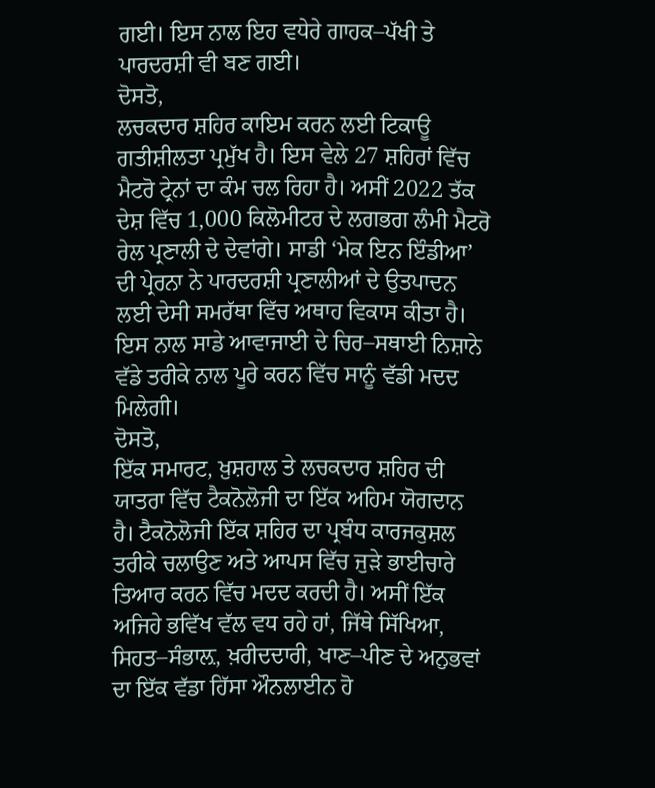ਗਈ। ਇਸ ਨਾਲ ਇਹ ਵਧੇਰੇ ਗਾਹਕ–ਪੱਖੀ ਤੇ ਪਾਰਦਰਸ਼ੀ ਵੀ ਬਣ ਗਈ।
ਦੋਸਤੋ,
ਲਚਕਦਾਰ ਸ਼ਹਿਰ ਕਾਇਮ ਕਰਨ ਲਈ ਟਿਕਾਊ ਗਤੀਸ਼ੀਲਤਾ ਪ੍ਰਮੁੱਖ ਹੈ। ਇਸ ਵੇਲੇ 27 ਸ਼ਹਿਰਾਂ ਵਿੱਚ ਮੈਟਰੋ ਟ੍ਰੇਨਾਂ ਦਾ ਕੰਮ ਚਲ ਰਿਹਾ ਹੈ। ਅਸੀਂ 2022 ਤੱਕ ਦੇਸ਼ ਵਿੱਚ 1,000 ਕਿਲੋਮੀਟਰ ਦੇ ਲਗਭਗ ਲੰਮੀ ਮੈਟਰੋ ਰੇਲ ਪ੍ਰਣਾਲੀ ਦੇ ਦੇਵਾਂਗੇ। ਸਾਡੀ ‘ਮੇਕ ਇਨ ਇੰਡੀਆ’ ਦੀ ਪ੍ਰੇਰਨਾ ਨੇ ਪਾਰਦਰਸ਼ੀ ਪ੍ਰਣਾਲੀਆਂ ਦੇ ਉਤਪਾਦਨ ਲਈ ਦੇਸੀ ਸਮਰੱਥਾ ਵਿੱਚ ਅਥਾਹ ਵਿਕਾਸ ਕੀਤਾ ਹੈ। ਇਸ ਨਾਲ ਸਾਡੇ ਆਵਾਜਾਈ ਦੇ ਚਿਰ–ਸਥਾਈ ਨਿਸ਼ਾਨੇ ਵੱਡੇ ਤਰੀਕੇ ਨਾਲ ਪੂਰੇ ਕਰਨ ਵਿੱਚ ਸਾਨੂੰ ਵੱਡੀ ਮਦਦ ਮਿਲੇਗੀ।
ਦੋਸਤੋ,
ਇੱਕ ਸਮਾਰਟ, ਖ਼ੁਸ਼ਹਾਲ ਤੇ ਲਚਕਦਾਰ ਸ਼ਹਿਰ ਦੀ ਯਾਤਰਾ ਵਿੱਚ ਟੈਕਨੋਲੋਜੀ ਦਾ ਇੱਕ ਅਹਿਮ ਯੋਗਦਾਨ ਹੈ। ਟੈਕਨੋਲੋਜੀ ਇੱਕ ਸ਼ਹਿਰ ਦਾ ਪ੍ਰਬੰਧ ਕਾਰਜਕੁਸ਼ਲ ਤਰੀਕੇ ਚਲਾਉਣ ਅਤੇ ਆਪਸ ਵਿੱਚ ਜੁੜੇ ਭਾਈਚਾਰੇ ਤਿਆਰ ਕਰਨ ਵਿੱਚ ਮਦਦ ਕਰਦੀ ਹੈ। ਅਸੀਂ ਇੱਕ ਅਜਿਹੇ ਭਵਿੱਖ ਵੱਲ ਵਧ ਰਹੇ ਹਾਂ, ਜਿੱਥੇ ਸਿੱਖਿਆ, ਸਿਹਤ–ਸੰਭਾਲ਼, ਖ਼ਰੀਦਦਾਰੀ, ਖਾਣ–ਪੀਣ ਦੇ ਅਨੁਭਵਾਂ ਦਾ ਇੱਕ ਵੱਡਾ ਹਿੱਸਾ ਔਨਲਾਈਨ ਹੋ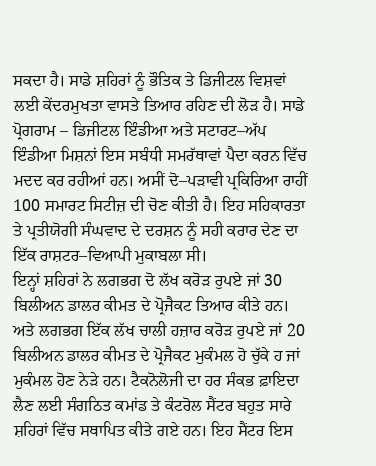ਸਕਦਾ ਹੈ। ਸਾਡੇ ਸ਼ਹਿਰਾਂ ਨੂੰ ਭੌਤਿਕ ਤੇ ਡਿਜੀਟਲ ਵਿਸ਼ਵਾਂ ਲਈ ਕੇਂਦਰਮੁਖਤਾ ਵਾਸਤੇ ਤਿਆਰ ਰਹਿਣ ਦੀ ਲੋੜ ਹੈ। ਸਾਡੇ ਪ੍ਰੋਗਰਾਮ – ਡਿਜੀਟਲ ਇੰਡੀਆ ਅਤੇ ਸਟਾਰਟ–ਅੱਪ ਇੰਡੀਆ ਮਿਸ਼ਨਾਂ ਇਸ ਸਬੰਧੀ ਸਮਰੱਥਾਵਾਂ ਪੈਦਾ ਕਰਨ ਵਿੱਚ ਮਦਦ ਕਰ ਰਹੀਆਂ ਹਨ। ਅਸੀਂ ਦੋ–ਪੜਾਵੀ ਪ੍ਰਕਿਰਿਆ ਰਾਹੀਂ 100 ਸਮਾਰਟ ਸਿਟੀਜ਼ ਦੀ ਚੋਣ ਕੀਤੀ ਹੈ। ਇਹ ਸਹਿਕਾਰਤਾ ਤੇ ਪ੍ਰਤੀਯੋਗੀ ਸੰਘਵਾਦ ਦੇ ਦਰਸ਼ਨ ਨੂੰ ਸਹੀ ਕਰਾਰ ਦੇਣ ਦਾ ਇੱਕ ਰਾਸ਼ਟਰ–ਵਿਆਪੀ ਮੁਕਾਬਲਾ ਸੀ।
ਇਨ੍ਹਾਂ ਸ਼ਹਿਰਾਂ ਨੇ ਲਗਭਗ ਦੋ ਲੱਖ ਕਰੋੜ ਰੁਪਏ ਜਾਂ 30 ਬਿਲੀਅਨ ਡਾਲਰ ਕੀਮਤ ਦੇ ਪ੍ਰੋਜੈਕਟ ਤਿਆਰ ਕੀਤੇ ਹਨ। ਅਤੇ ਲਗਭਗ ਇੱਕ ਲੱਖ ਚਾਲੀ ਹਜ਼ਾਰ ਕਰੋੜ ਰੁਪਏ ਜਾਂ 20 ਬਿਲੀਅਨ ਡਾਲਰ ਕੀਮਤ ਦੇ ਪ੍ਰੋਜੈਕਟ ਮੁਕੰਮਲ ਹੋ ਚੁੱਕੇ ਹ ਜਾਂ ਮੁਕੰਮਲ ਹੋਣ ਨੇੜੇ ਹਨ। ਟੈਕਨੋਲੋਜੀ ਦਾ ਹਰ ਸੰਕਭ ਫ਼ਾਇਦਾ ਲੈਣ ਲਈ ਸੰਗਠਿਤ ਕਮਾਂਡ ਤੇ ਕੰਟਰੋਲ ਸੈਂਟਰ ਬਹੁਤ ਸਾਰੇ ਸ਼ਹਿਰਾਂ ਵਿੱਚ ਸਥਾਪਿਤ ਕੀਤੇ ਗਏ ਹਨ। ਇਹ ਸੈਂਟਰ ਇਸ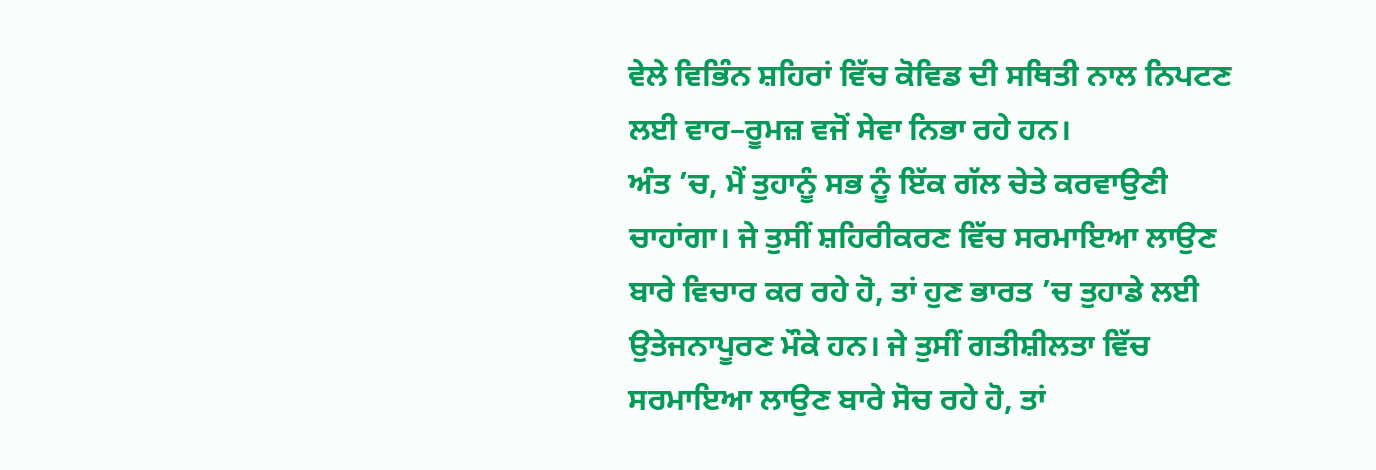ਵੇਲੇ ਵਿਭਿੰਨ ਸ਼ਹਿਰਾਂ ਵਿੱਚ ਕੋਵਿਡ ਦੀ ਸਥਿਤੀ ਨਾਲ ਨਿਪਟਣ ਲਈ ਵਾਰ–ਰੂਮਜ਼ ਵਜੋਂ ਸੇਵਾ ਨਿਭਾ ਰਹੇ ਹਨ।
ਅੰਤ ’ਚ, ਮੈਂ ਤੁਹਾਨੂੰ ਸਭ ਨੂੰ ਇੱਕ ਗੱਲ ਚੇਤੇ ਕਰਵਾਉਣੀ ਚਾਹਾਂਗਾ। ਜੇ ਤੁਸੀਂ ਸ਼ਹਿਰੀਕਰਣ ਵਿੱਚ ਸਰਮਾਇਆ ਲਾਉਣ ਬਾਰੇ ਵਿਚਾਰ ਕਰ ਰਹੇ ਹੋ, ਤਾਂ ਹੁਣ ਭਾਰਤ ’ਚ ਤੁਹਾਡੇ ਲਈ ਉਤੇਜਨਾਪੂਰਣ ਮੌਕੇ ਹਨ। ਜੇ ਤੁਸੀਂ ਗਤੀਸ਼ੀਲਤਾ ਵਿੱਚ ਸਰਮਾਇਆ ਲਾਉਣ ਬਾਰੇ ਸੋਚ ਰਹੇ ਹੋ, ਤਾਂ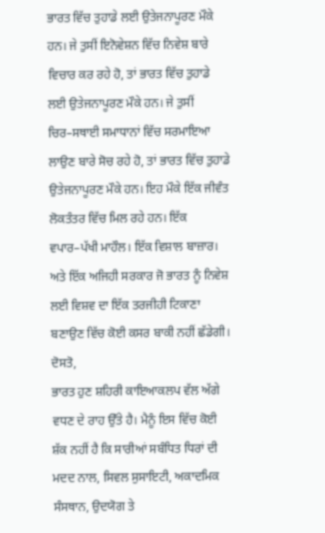ਭਾਰਤ ਵਿੱਚ ਤੁਹਾਡੇ ਲਈ ਉਤੇਜਨਾਪੂਰਣ ਮੌਕੇ ਹਨ। ਜੇ ਤੁਸੀਂ ਇਨੋਵੇਸ਼ਨ ਵਿੱਚ ਨਿਵੇਸ਼ ਬਾਰੇ ਵਿਚਾਰ ਕਰ ਰਹੇ ਹੋ, ਤਾਂ ਭਾਰਤ ਵਿੱਚ ਤੁਹਾਡੇ ਲਈ ਉਤੇਜਨਾਪੂਰਣ ਮੌਕੇ ਹਨ। ਜੇ ਤੁਸੀਂ ਚਿਰ–ਸਥਾਈ ਸਮਾਧਾਨਾਂ ਵਿੱਚ ਸਰਮਾਇਆ ਲਾਉਣ ਬਾਰੇ ਸੋਚ ਰਹੇ ਹੋ, ਤਾਂ ਭਾਰਤ ਵਿੱਚ ਤੁਹਾਡੇ ਉਤੇਜਨਾਪੂਰਣ ਮੌਕੇ ਹਨ। ਇਹ ਮੌਕੇ ਇੱਕ ਜੀਵੰਤ ਲੋਕਤੰਤਰ ਵਿੱਚ ਮਿਲ ਰਹੇ ਹਨ। ਇੱਕ ਵਪਾਰ–ਪੱਖੀ ਮਾਹੌਲ। ਇੱਕ ਵਿਸ਼ਾਲ ਬਾਜ਼ਾਰ। ਅਤੇ ਇੱਕ ਅਜਿਹੀ ਸਰਕਾਰ ਜੋ ਭਾਰਤ ਨੂੰ ਨਿਵੇਸ਼ ਲਈ ਵਿਸ਼ਵ ਦਾ ਇੱਕ ਤਰਜੀਹੀ ਟਿਕਾਣਾ ਬਣਾਉਣ ਵਿੱਚ ਕੋਈ ਕਸਰ ਬਾਕੀ ਨਹੀਂ ਛੱਡੇਗੀ।
ਦੋਸਤੋ,
ਭਾਰਤ ਹੁਣ ਸ਼ਹਿਰੀ ਕਾਇਆਕਲਪ ਵੱਲ ਅੱਗੇ ਵਧਣ ਦੇ ਰਾਹ ਉੱਤੇ ਹੈ। ਮੈਨੂੰ ਇਸ ਵਿੱਚ ਕੋਈ ਸ਼ੱਕ ਨਹੀਂ ਹੈ ਕਿ ਸਾਰੀਆਂ ਸਬੰਧਿਤ ਧਿਰਾਂ ਦੀ ਮਦਦ ਨਾਲ, ਸਿਵਲ ਸੁਸਾਇਟੀ, ਅਕਾਦਮਿਕ ਸੰਸਥਾਨ, ਉਦਯੋਗ ਤੇ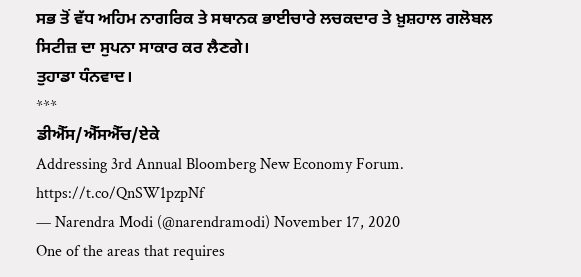ਸਭ ਤੋਂ ਵੱਧ ਅਹਿਮ ਨਾਗਰਿਕ ਤੇ ਸਥਾਨਕ ਭਾਈਚਾਰੇ ਲਚਕਦਾਰ ਤੇ ਖ਼ੁਸ਼ਹਾਲ ਗਲੋਬਲ ਸਿਟੀਜ਼ ਦਾ ਸੁਪਨਾ ਸਾਕਾਰ ਕਰ ਲੈਣਗੇ।
ਤੁਹਾਡਾ ਧੰਨਵਾਦ।
***
ਡੀਐੱਸ/ਐੱਸਐੱਚ/ਏਕੇ
Addressing 3rd Annual Bloomberg New Economy Forum. https://t.co/QnSW1pzpNf
— Narendra Modi (@narendramodi) November 17, 2020
One of the areas that requires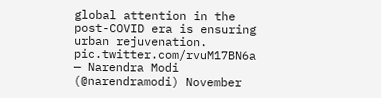global attention in the post-COVID era is ensuring urban rejuvenation. pic.twitter.com/rvuM17BN6a
— Narendra Modi (@narendramodi) November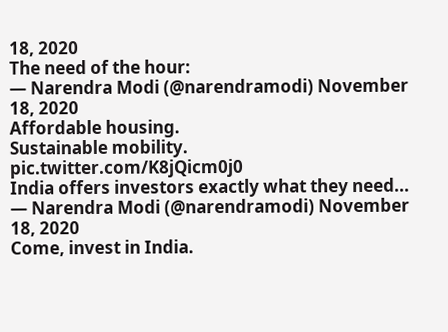18, 2020
The need of the hour:
— Narendra Modi (@narendramodi) November 18, 2020
Affordable housing.
Sustainable mobility. pic.twitter.com/K8jQicm0j0
India offers investors exactly what they need...
— Narendra Modi (@narendramodi) November 18, 2020
Come, invest in India.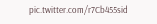pic.twitter.com/r7Cb455sid